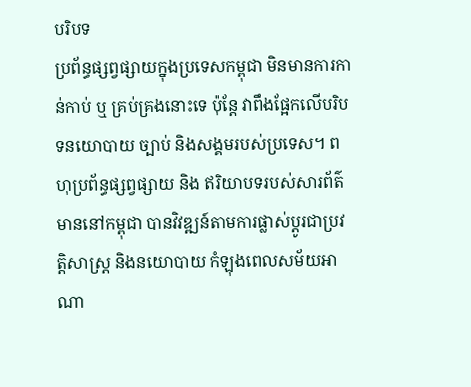បរិបទ
ប្រព័ន្ធផ្សព្វផ្សាយក្នុងប្រទេសកម្ពុជា មិនមានការកាន់កាប់ ឬ គ្រប់គ្រងនោះទេ ប៉ុន្តែ វាពឹងផ្អែកលើបរិបទនយោបាយ ច្បាប់ និងសង្គមរបស់ប្រទេស។ ពហុប្រព័ន្ធផ្សព្វផ្សាយ និង ឥរិយាបទរបស់សារព័ត៌មាននៅកម្ពុជា បានវិវឌ្ឍន៍តាមការផ្លាស់ប្ដូរជាប្រវត្តិសាស្ត្រ និងនយោបាយ កំឡុងពេលសម័យអាណា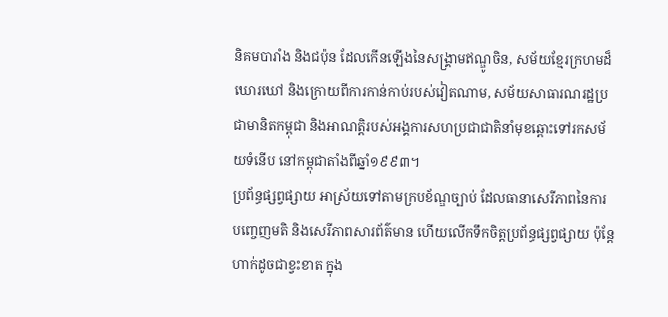និគមបារាំង និងជប៉ុន ដែលកើនឡើងនៃសង្គ្រាមឥណ្ឌូចិន, សម័យខ្មែរក្រហមដ៏ឃោរឃៅ និងក្រោយពីការកាន់កាប់របស់វៀតណាម, សម័យសាធារណរដ្ឋប្រជាមានិតកម្ពុជា និងអាណត្តិរបស់អង្គការសហប្រជាជាតិនាំមុខឆ្ពោះទៅរកសម័យទំនើប នៅកម្ពុជាតាំងពីឆ្នាំ១៩៩៣។
ប្រព័ន្ធផ្សព្វផ្សាយ អាស្រ័យទៅតាមក្របខ័ណ្ឌច្បាប់ ដែលធានាសេរីភាពនៃការបញ្ចេញមតិ និងសេរីភាពសារព័ត៌មាន ហើយលើកទឹកចិត្តប្រព័ន្ធផ្សព្វផ្សាយ ប៉ុន្តែហាក់ដូចជាខ្វះខាត ក្នុង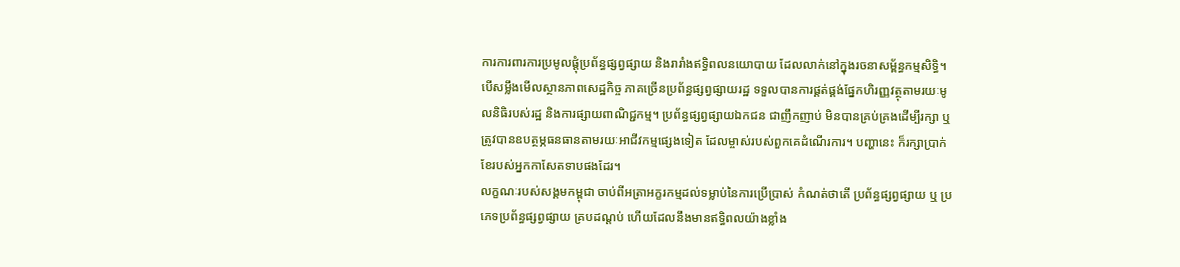ការការពារការប្រមូលផ្តុំប្រព័ន្ធផ្សព្វផ្សាយ និងរារាំងឥទ្ធិពលនយោបាយ ដែលលាក់នៅក្នុងរចនាសម្ព័ន្ធកម្មសិទ្ធិ។
បើសម្លឹងមើលស្ថានភាពសេដ្ឋកិច្ច ភាគច្រើនប្រព័ន្ធផ្សព្វផ្សាយរដ្ឋ ទទួលបានការផ្គត់ផ្គង់ផ្នែកហិរញ្ញវត្ថុតាមរយៈមូលនិធិរបស់រដ្ឋ និងការផ្សាយពាណិជ្ជកម្ម។ ប្រព័ន្ធផ្សព្វផ្សាយឯកជន ជាញឹកញាប់ មិនបានគ្រប់គ្រងដើម្បីរក្សា ឬ ត្រូវបានឧបត្ថម្ភធនធានតាមរយៈអាជីវកម្មផ្សេងទៀត ដែលម្ចាស់របស់ពួកគេដំណើរការ។ បញ្ហានេះ ក៏រក្សាប្រាក់ខែរបស់អ្នកកាសែតទាបផងដែរ។
លក្ខណៈរបស់សង្គមកម្ពុជា ចាប់ពីអត្រាអក្ខរកម្មដល់ទម្លាប់នៃការប្រើប្រាស់ កំណត់ថាតើ ប្រព័ន្ធផ្សព្វផ្សាយ ឬ ប្រភេទប្រព័ន្ធផ្សព្វផ្សាយ គ្របដណ្តប់ ហើយដែលនឹងមានឥទ្ធិពលយ៉ាងខ្លាំង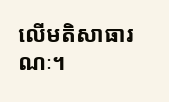លើមតិសាធារណៈ។